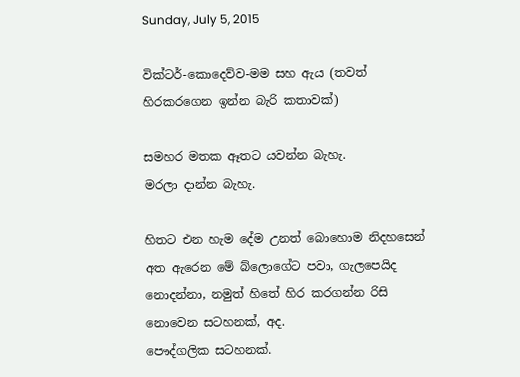Sunday, July 5, 2015

වික්ටර්-කොදෙව්ව-මම සහ ඇය (තවත් හිරකරගෙන ඉන්න බැරි කතාවක්)

සමහර මතක ඈතට යවන්න බැහැ.
මරලා දාන්න බැහැ.

හිතට එන හැම දේම උනත් බොහොම නිදහසෙන් අත ඇරෙන මේ බ්ලොගේට පවා, ගැලපෙයිද නොදන්නා, නමුත් හිතේ හිර කරගන්න රිසි නොවෙන සටහනක්, අද.
පෞද්ගලික සටහනක්.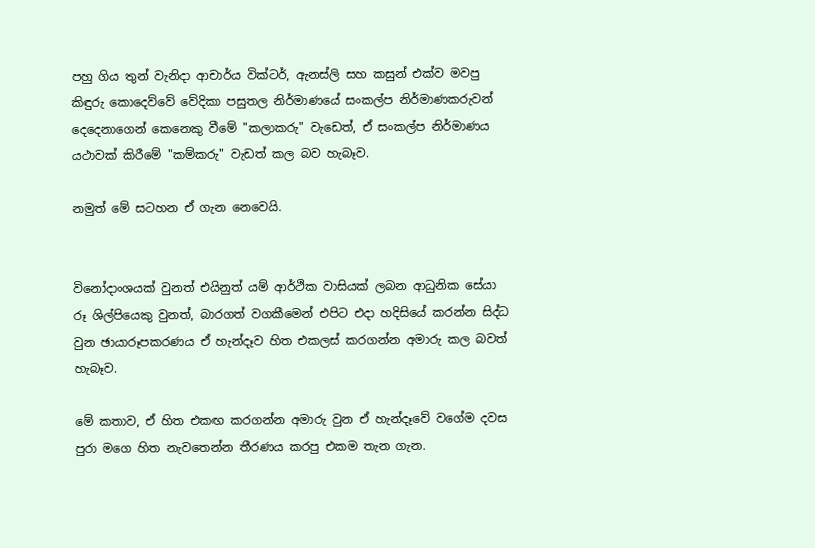පහු ගිය තුන් වැනිදා ආචාර්ය වික්ටර්, ඇනස්ලි සහ කසුන් එක්ව මවපු කිඳුරු කොදෙව්වේ වේදිකා පසුතල නිර්මාණයේ සංකල්ප නිර්මාණකරුවන් දෙදෙනාගෙන් කෙනෙකු වීමේ "කලාකරු" වැඩෙත්, ඒ සංකල්ප නිර්මාණය යථාවක් කිරීමේ "කම්කරු" වැඩත් කල බව හැබෑව.

නමුත් මේ සටහන ඒ ගැන නෙවෙයි.


විනෝදාංශයක් වුනත් එයිනුත් යම් ආර්ථික වාසියක් ලබන ආධුනික සේයා රූ ශිල්පියෙකු වුනත්, බාරගත් වගකීමෙන් එපිට එදා හදිසියේ කරන්න සිද්ධ වුන ඡායාරූපකරණය ඒ හැන්දෑව හිත එකලස් කරගන්න අමාරු කල බවත් හැබෑව.

මේ කතාව, ඒ හිත එකඟ කරගන්න අමාරු වුන ඒ හැන්දෑවේ වගේම දවස පුරා මගෙ හිත නැවතෙන්න තීරණය කරපු එකම තැන ගැන.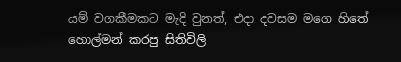යම් වගකීමකට මැදි වුනත්, එදා දවසම මගෙ හිතේ හොල්මන් කරපු සිතිවිලි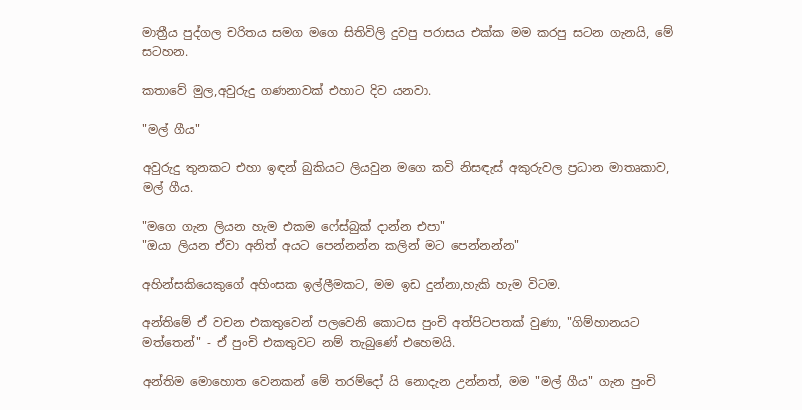මාත්‍රීය පුද්ගල චරිතය සමග මගෙ සිතිවිලි දුවපු පරාසය එක්ක මම කරපු සටන ගැනයි, මේ සටහන.

කතාවේ මුල,අවුරුදු ගණනාවක් එහාට දිව යනවා.

"මල් ගීය"

අවුරුදු තුනකට එහා ඉඳන් බුකියට ලියවුන මගෙ කවි නිසඳැස් අකුරුවල ප්‍රධාන මාතෘකාව, මල් ගීය.

"මගෙ ගැන ලියන හැම එකම ෆේස්බුක් දාන්න එපා"
"ඔයා ලියන ඒවා අනිත් අයට පෙන්නන්න කලින් මට පෙන්නන්න"

අහින්සකියෙකුගේ අහිංසක ඉල්ලීමකට, මම ඉඩ දුන්නා,හැකි හැම විටම.

අන්තිමේ ඒ වචන එකතුවෙන් පලවෙනි කොටස පුංචි අත්පිටපතක් වුණා, "ගිම්හානයට මත්තෙන්" - ඒ පුංචි එකතුවට නම් තැබුණේ එහෙමයි.

අන්තිම මොහොත වෙනකන් මේ තරම්දෝ යි නොදැන උන්නත්, මම "මල් ගීය" ගැන පුංචි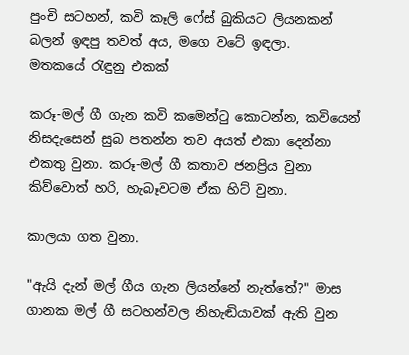පුංචි සටහන්, කවි කෑලි ෆේස් බුකියට ලියනකන් බලන් ඉඳපු තවත් අය, මගෙ වටේ ඉඳලා.
මතකයේ රැඳුනු එකක්

කරූ-මල් ගී ගැන කවි කමෙන්ටු කොටන්න, කවියෙන් නිසදැසෙන් සුබ පතන්න තව අයත් එකා දෙන්නා එකතු වුනා. කරූ-මල් ගී කතාව ජනප්‍රිය වුනා කිව්වොත් හරි, හැබෑවටම ඒක හිට් වුනා.

කාලයා ගත වුනා.

"ඇයි දැන් මල් ගීය ගැන ලියන්නේ නැත්තේ?" මාස ගානක මල් ගී සටහන්වල නිහැඬියාවක් ඇති වුන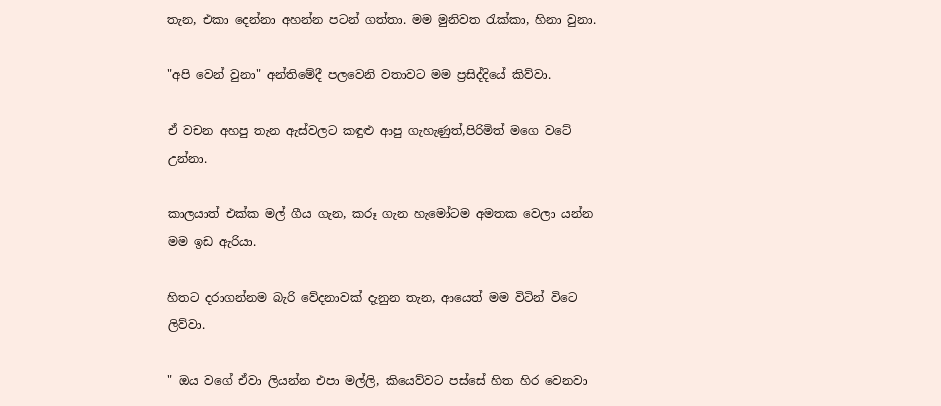තැන, එකා දෙන්නා අහන්න පටන් ගත්තා. මම මුනිවත රැක්කා, හිනා වුනා.

"අපි වෙන් වුනා" අන්තිමේදී පලවෙනි වතාවට මම ප්‍රසිද්දියේ කිව්වා.

ඒ වචන අහපු තැන ඇස්වලට කඳුළු ආපු ගැහැණුත්,පිරිමිත් මගෙ වටේ උන්නා.

කාලයාත් එක්ක මල් ගීය ගැන, කරූ ගැන හැමෝටම අමතක වෙලා යන්න මම ඉඩ ඇරියා.

හිතට දරාගන්නම බැරි වේදනාවක් දැනුන තැන, ආයෙත් මම විටින් විටෙ ලිව්වා.

" ඔය වගේ ඒවා ලියන්න එපා මල්ලි, කියෙව්වට පස්සේ හිත හිර වෙනවා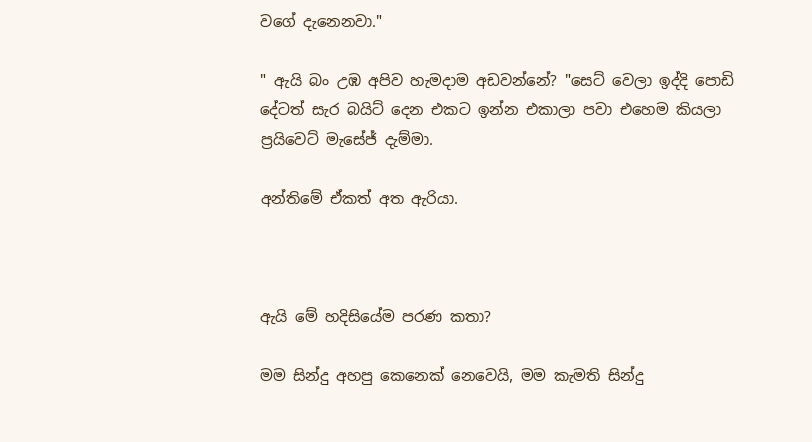වගේ දැනෙනවා."

" ඇයි බං උඹ අපිව හැමදාම අඩවන්නේ? "සෙට් වෙලා ඉද්දි පොඩි දේටත් සැර බයිට් දෙන එකට ඉන්න එකාලා පවා එහෙම කියලා ප්‍රයිවෙට් මැසේජ් දැම්මා.

අන්තිමේ ඒකත් අත ඇරියා.



ඇයි මේ හදිසියේම පරණ කතා?

මම සින්දු අහපු කෙනෙක් නෙවෙයි, මම කැමති සින්දු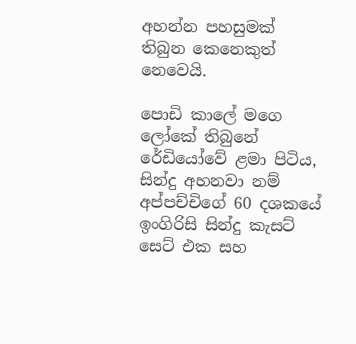අහන්න පහසුමක් තිබුන කෙනෙකුත් නෙවෙයි.

පොඩි කාලේ මගෙ ලෝකේ තිබුනේ රේඩියෝවේ ළමා පිටිය, සින්දු අහනවා නම් අප්පච්චිගේ 60 දශකයේ ඉංගිරිසි සින්දු කැසට් සෙට් එක සහ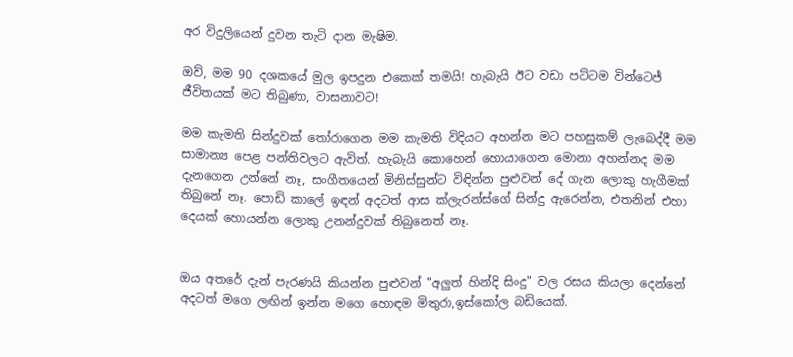අර විදුලියෙන් දුවන තැටි දාන මැෂිම.

ඔව්, මම 90 දශකයේ මුල ඉපදුන එකෙක් තමයි! හැබැයි ඊට වඩා පට්ටම වින්ටෙජ් ජීවිතයක් මට තිබුණා, වාසනාවට!

මම කැමති සින්දුවක් තෝරාගෙන මම කැමති විදියට අහන්න මට පහසුකම් ලැබෙද්දී මම සාමාන්‍ය පෙළ පන්තිවලට ඇවිත්. හැබැයි කොහෙන් හොයාගෙන මොනා අහන්නද මම දැනගෙන උන්නේ නෑ, සංගීතයෙන් මිනිස්සුන්ට විඳින්න පුළුවන් දේ ගැන ලොකු හැගීමක් තිබුනේ නෑ. පොඩි කාලේ ඉඳන් අදටත් ආස ක්ලැරන්ස්ගේ සින්දු ඇරෙන්න, එතනින් එහා දෙයක් හොයන්න ලොකු උනන්දුවක් තිබුනෙත් නෑ.


ඔය අතරේ දැන් පැරණයි කියන්න පුළුවන් "අලුත් හින්දි සිංදු" වල රසය කියලා දෙන්නේ අදටත් මගෙ ලඟින් ඉන්න මගෙ හොඳම මිතුරා,ඉස්කෝල බඩියෙක්.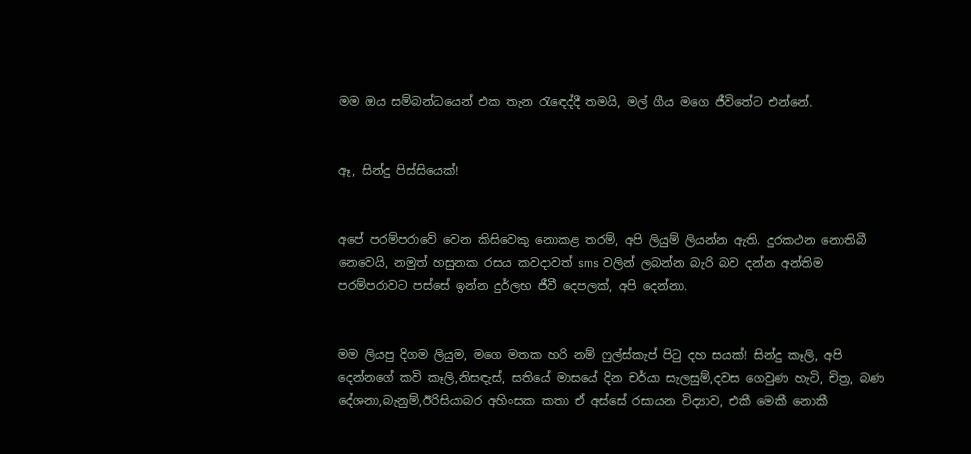මම ඔය සම්බන්ධයෙන් එක තැන රැඳෙද්දී තමයි, මල් ගීය මගෙ ජීවිතේට එන්නේ.


ඈ, සින්දු පිස්සියෙක්!


අපේ පරම්පරාවේ වෙන කිසිවෙකු නොකළ තරම්, අපි ලියුම් ලියන්න ඇති. දුරකථන නොතිබී නෙවෙයි, නමුත් හසුනක රසය කවදාවත් sms වලින් ලබන්න බැරි බව දන්න අන්තිම පරම්පරාවට පස්සේ ඉන්න දුර්ලභ ජීවී දෙපලක්, අපි දෙන්නා.


මම ලියපු දිගම ලියුම, මගෙ මතක හරි නම් ෆුල්ස්කැප් පිටු දහ සයක්! සින්දු කෑලි, අපි දෙන්නගේ කවි කෑලි,නිසඳැස්, සතියේ මාසයේ දින චර්යා සැලසුම්,දවස ගෙවුණ හැටි, චිත්‍ර, බණ දේශනා,බැනුම්,ඊරිසියාබර අහිංසක කතා ඒ අස්සේ රසායන විද්‍යාව, එකී මෙකී නොකී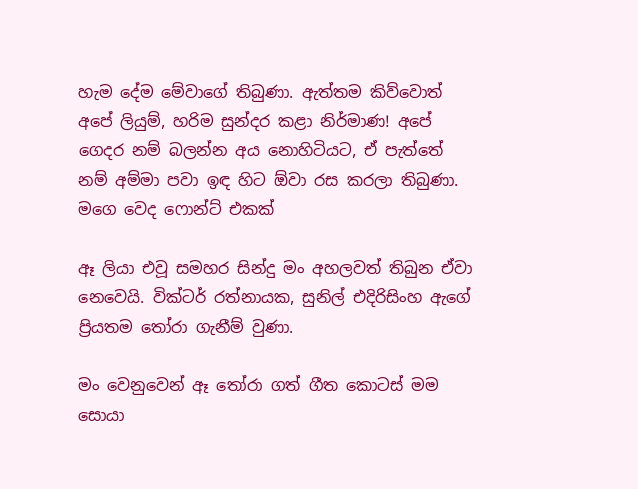හැම දේම මේවාගේ තිබුණා. ඇත්තම කිව්වොත් අපේ ලියුම්, හරිම සුන්දර කළා නිර්මාණ! අපේ ගෙදර නම් බලන්න අය නොහිටියට, ඒ පැත්තේ නම් අම්මා පවා ඉඳ හිට ඕවා රස කරලා තිබුණා.
මගෙ වෙද ෆොන්ට් එකක්

ඈ ලියා එවූ සමහර සින්දු මං අහලවත් තිබුන ඒවා නෙවෙයි. වික්ටර් රත්නායක, සුනිල් එදිරිසිංහ ඇගේ ප්‍රියතම තෝරා ගැනීම් වුණා.

මං වෙනුවෙන් ඈ තෝරා ගත් ගීත කොටස් මම සොයා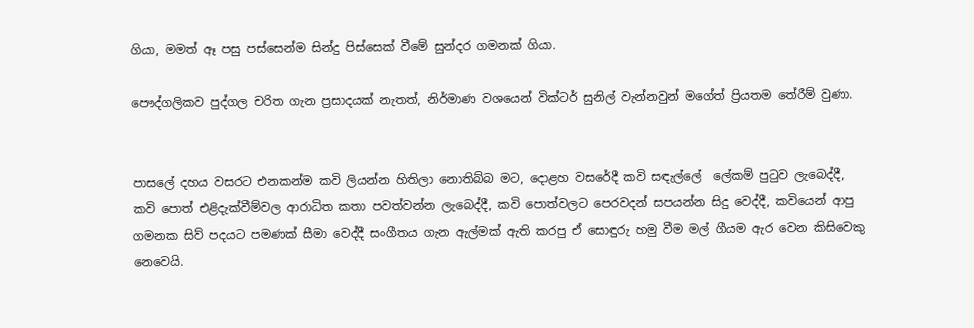ගියා, මමත් ඈ පසු පස්සෙන්ම සින්දු පිස්සෙක් වීමේ සුන්දර ගමනක් ගියා.

පෞද්ගලිකව පුද්ගල චරිත ගැන ප්‍රසාදයක් නැතත්, නිර්මාණ වශයෙන් වික්ටර් සුනිල් වැන්නවුන් මගේත් ප්‍රියතම තේරීම් වුණා.


පාසලේ දහය වසරට එනකන්ම කවි ලියන්න හිතිලා නොතිබ්බ මට, දොළහ වසරේදී කවි සඳැල්ලේ  ලේකම් පුටුව ලැබෙද්දී, කවි පොත් එළිදැක්වීම්වල ආරාධිත කතා පවත්වන්න ලැබෙද්දී, කවි පොත්වලට පෙරවදන් සපයන්න සිදු වෙද්දී, කවියෙන් ආපු ගමනක සිව් පදයට පමණක් සීමා වෙද්දී සංගීතය ගැන ඇල්මක් ඇති කරපු ඒ සොඳුරු හමු වීම මල් ගීයම ඇර වෙන කිසිවෙකු නෙවෙයි.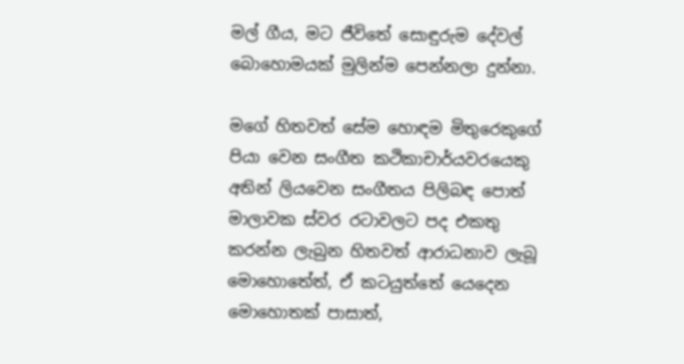මල් ගීය, මට ජීවිතේ සොඳුරුම දේවල් බොහොමයක් මුලින්ම පෙන්නලා දුන්නා.

මගේ හිතවත් සේම හොඳම මිතුරෙකුගේ පියා වෙන සංගීත කථිකාචාර්යවරයෙකු අතින් ලියවෙන සංගීතය පිලිබඳ පොත් මාලාවක ස්වර රටාවලට පද එකතු කරන්න ලැබුන හිතවත් ආරාධනාව ලැබූ මොහොතේත්, ඒ කටයුත්තේ යෙදෙන මොහොතක් පාසාත්,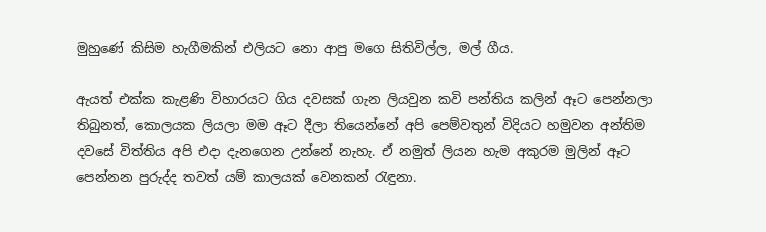මුහුණේ කිසිම හැගීමකින් එලියට නො ආපු මගෙ සිතිවිල්ල, මල් ගීය.

ඇයත් එක්ක කැළණි විහාරයට ගිය දවසක් ගැන ලියවුන කවි පන්තිය කලින් ඈට පෙන්නලා තිබුනත්, කොලයක ලියලා මම ඈට දීලා තියෙන්නේ අපි පෙම්වතුන් විදියට හමුවන අන්තිම දවසේ විත්තිය අපි එදා දැනගෙන උන්නේ නැහැ. ඒ නමුත් ලියන හැම අකුරම මුලින් ඈට පෙන්නන පුරුද්ද තවත් යම් කාලයක් වෙනකන් රැඳුනා.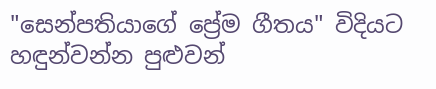"සෙන්පතියාගේ ප්‍රේම ගීතය" විදියට හඳුන්වන්න පුළුවන්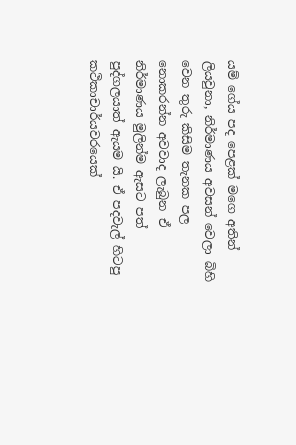යම් ගේය පද පෙළක් මගෙ අතින් ලියවුනා, නිර්මාණය අවසන් වෙලා බිහි වෙන තුරු කිසිම තැනක පල නොකරන්න අවවාද ලැබුන ඒ නිර්මාණය මුලින්ම ඇසට පත් පුද්ගලයාත් ඇයම යි. ඒ පදවැල් හිටපු කථිකාචාර්යවරයෙක්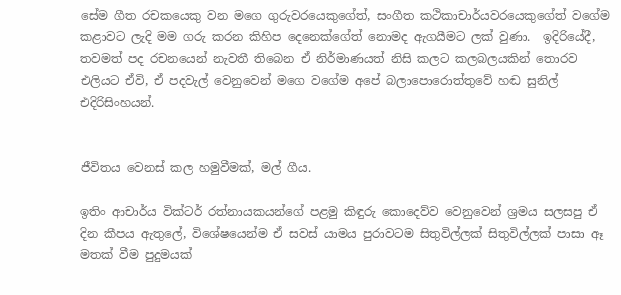සේම ගීත රචකයෙකු වන මගෙ ගුරුවරයෙකුගේත්, සංගීත කථිකාචාර්යවරයෙකුගේත් වගේම කළාවට ලැදි මම ගරු කරන කිහිප දෙනෙක්ගේත් නොමද ඇගයීමට ලක් වුණා.  ඉදිරියේදී, තවමත් පද රචනයෙන් නැවතී තිබෙන ඒ නිර්මාණයත් නිසි කලට කලබලයකින් තොරව එලියට ඒවි, ඒ පදවැල් වෙනුවෙන් මගෙ වගේම අපේ බලාපොරොත්තුවේ හඬ සුනිල් එදිරිසිංහයන්.


ජීවිතය වෙනස් කල හමුවීමක්, මල් ගීය.

ඉතිං ආචාර්ය වික්ටර් රත්නායකයන්ගේ පළමු කිඳුරු කොදෙව්ව වෙනුවෙන් ශ්‍රමය සලසපු ඒ දින කීපය ඇතුලේ, විශේෂයෙන්ම ඒ සවස් යාමය පුරාවටම සිතුවිල්ලක් සිතුවිල්ලක් පාසා ඈ මතක් වීම පුදුමයක්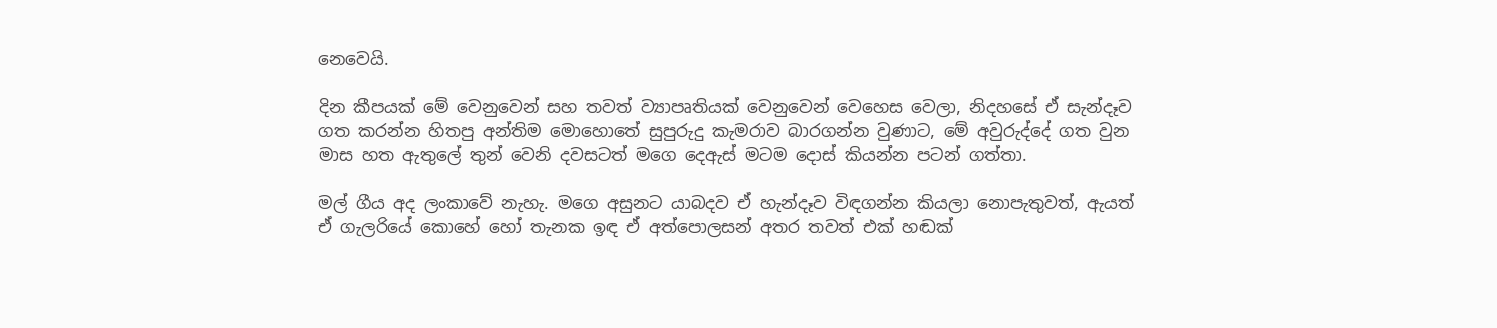නෙවෙයි.

දින කීපයක් මේ වෙනුවෙන් සහ තවත් ව්‍යාපෘතියක් වෙනුවෙන් වෙහෙස වෙලා, නිදහසේ ඒ සැන්දෑව ගත කරන්න හිතපු අන්තිම මොහොතේ සුපුරුදු කැමරාව බාරගන්න වුණාට, මේ අවුරුද්දේ ගත වුන මාස හත ඇතුලේ තුන් වෙනි දවසටත් මගෙ දෙඇස් මටම දොස් කියන්න පටන් ගත්තා.

මල් ගීය අද ලංකාවේ නැහැ. මගෙ අසුනට යාබදව ඒ හැන්දෑව විඳගන්න කියලා නොපැතුවත්, ඇයත් ඒ ගැලරියේ කොහේ හෝ තැනක ඉඳ ඒ අත්පොලසන් අතර තවත් එක් හඬක්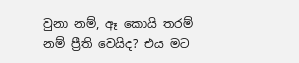වුනා නම්, ඈ කොයි තරම් නම් ප්‍රීති වෙයිද? එය මට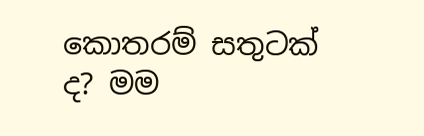කොතරම් සතුටක් ද? මම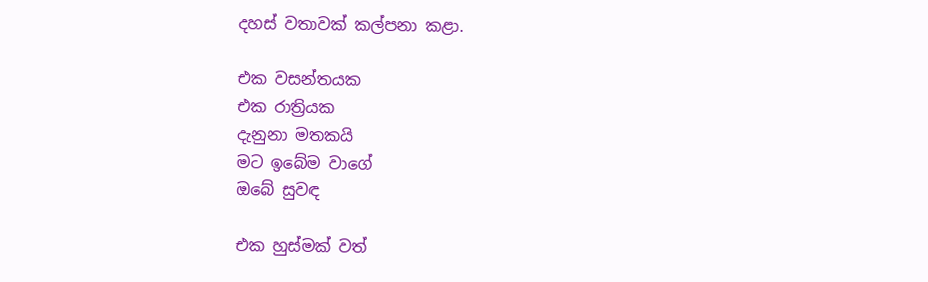දහස් වතාවක් කල්පනා කළා.

එක වසන්තයක
එක රාත්‍රියක
දැනුනා මතකයි
මට ඉබේම වාගේ
ඔබේ සුවඳ

එක හුස්මක් වත්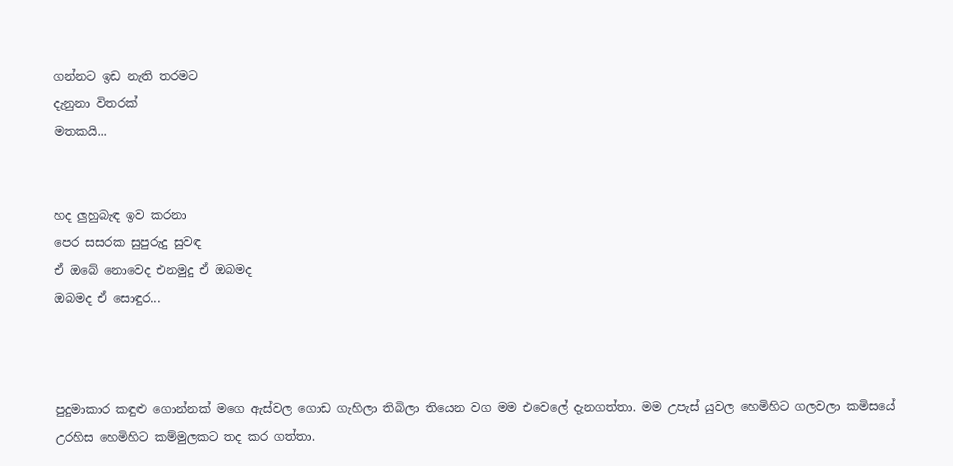ගන්නට ඉඩ නැති තරමට
දැනුනා විතරක්
මතකයි...


හද ලුහුබැඳ ඉව කරනා
පෙර ස‍සරක සුපුරුදු සුවඳ
ඒ ඔබේ නොවෙද එනමුදු ඒ ඔබමද
ඔබමද ඒ සොඳුර...



පුදුමාකාර කඳුළු ගොන්නක් මගෙ ඇස්වල ගොඩ ගැහිලා තිබිලා තියෙන වග මම එවෙලේ දැනගත්තා. මම උපැස් යුවල හෙමිහිට ගලවලා කමිසයේ උරහිස හෙමිහිට කම්මුලකට තද කර ගත්තා.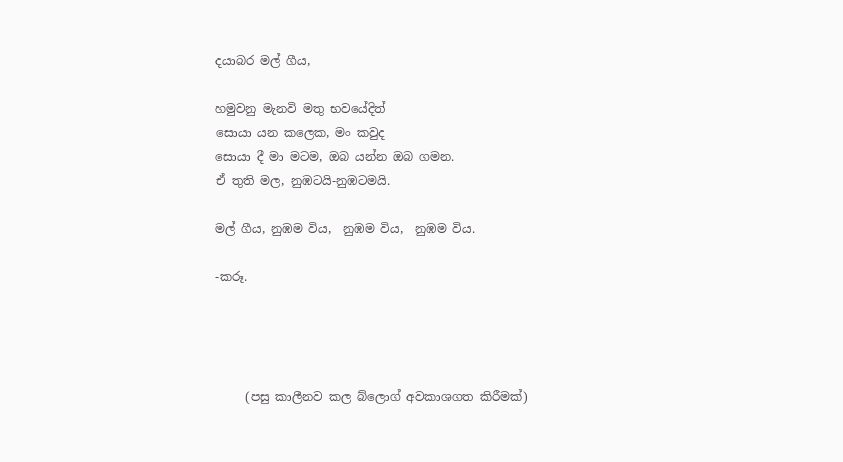දයාබර මල් ගීය,

හමුවනු මැනවි මතු භවයේදිත්
සොයා යන කලෙක, මං කවුද
සොයා දී මා මටම, ඔබ යන්න ඔබ ගමන.
ඒ තුති මල, නුඹටයි-නුඹටමයි.

මල් ගීය, නුඹම විය,  නුඹම විය,  නුඹම විය.

-කරූ.




     (පසු කාලීනව කල බ්ලොග් අවකාශගත කිරීමක්)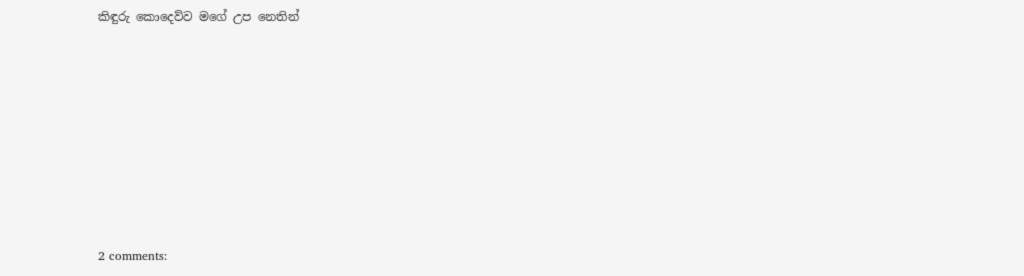කිඳුරු කොදෙව්ව මගේ උප නෙතින්








2 comments: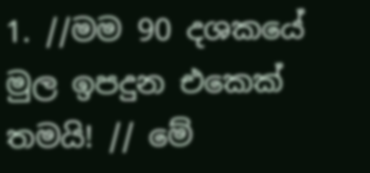1. //මම 90 දශකයේ මුල ඉපදුන එකෙක් තමයි! // මේ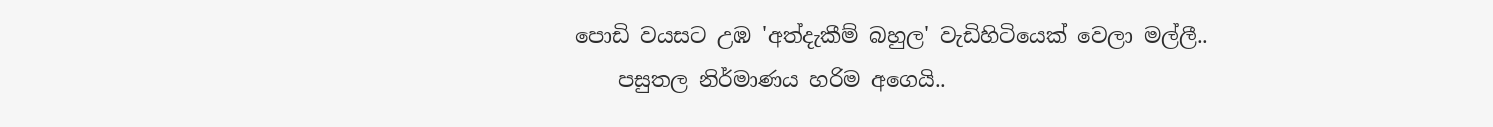පොඩි වයසට උඹ 'අත්දැකීම් බහුල' වැඩිහිටියෙක් වෙලා මල්ලී..
    පසුතල නිර්මාණය හරිම අගෙයි..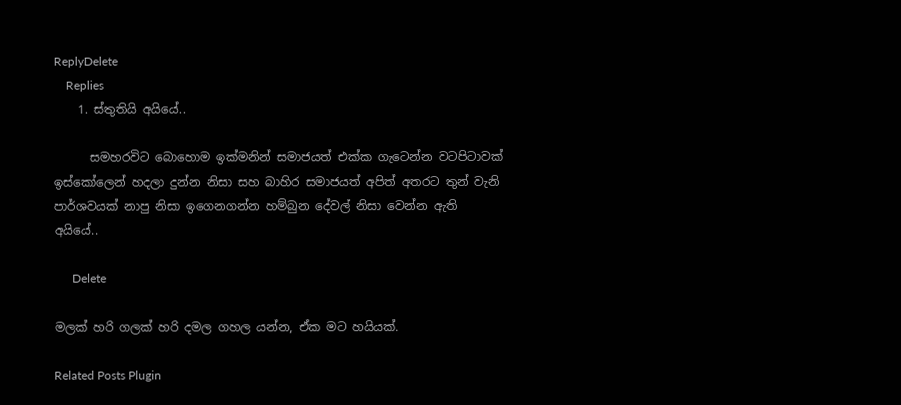ReplyDelete
    Replies
    1. ස්තුතියි අයියේ..

      සමහරවිට බොහොම ඉක්මනින් සමාජයත් එක්ක ගැටෙන්න වටපිටාවක් ඉස්කෝලෙන් හදලා දුන්න නිසා සහ බාහිර සමාජයත් අපිත් අතරට තුන් වැනි පාර්ශවයක් නාපු නිසා ඉගෙනගන්න හම්බුන දේවල් නිසා වෙන්න ඇති අයියේ..

      Delete

මලක් හරි ගලක් හරි දමල ගහල යන්න, ඒක මට හයියක්.

Related Posts Plugin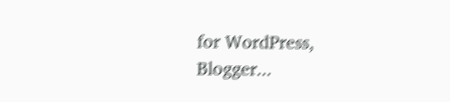for WordPress, Blogger...